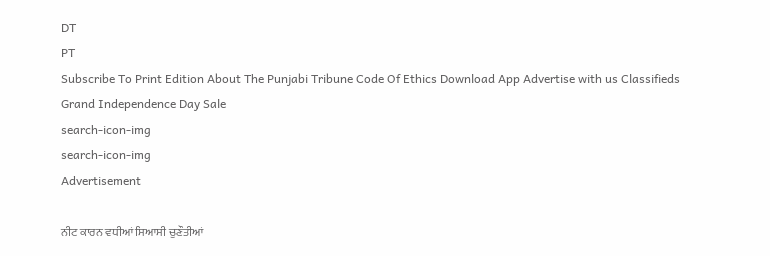DT
PT
Subscribe To Print Edition About The Punjabi Tribune Code Of Ethics Download App Advertise with us Classifieds
Grand Independence Day Sale
search-icon-img
search-icon-img
Advertisement

ਨੀਟ ਕਾਰਨ ਵਧੀਆਂ ਸਿਆਸੀ ਚੁਣੌਤੀਆਂ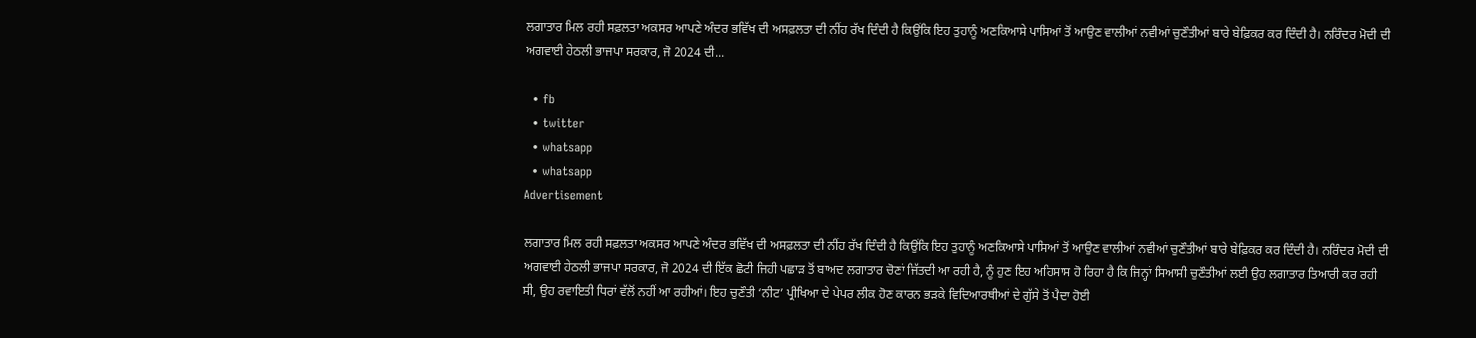ਲਗਾਤਾਰ ਮਿਲ ਰਹੀ ਸਫ਼ਲਤਾ ਅਕਸਰ ਆਪਣੇ ਅੰਦਰ ਭਵਿੱਖ ਦੀ ਅਸਫ਼ਲਤਾ ਦੀ ਨੀਂਹ ਰੱਖ ਦਿੰਦੀ ਹੈ ਕਿਉਂਕਿ ਇਹ ਤੁਹਾਨੂੰ ਅਣਕਿਆਸੇ ਪਾਸਿਆਂ ਤੋਂ ਆਉਣ ਵਾਲੀਆਂ ਨਵੀਆਂ ਚੁਣੌਤੀਆਂ ਬਾਰੇ ਬੇਫ਼ਿਕਰ ਕਰ ਦਿੰਦੀ ਹੈ। ਨਰਿੰਦਰ ਮੋਦੀ ਦੀ ਅਗਵਾਈ ਹੇਠਲੀ ਭਾਜਪਾ ਸਰਕਾਰ, ਜੋ 2024 ਦੀ...

  • fb
  • twitter
  • whatsapp
  • whatsapp
Advertisement

ਲਗਾਤਾਰ ਮਿਲ ਰਹੀ ਸਫ਼ਲਤਾ ਅਕਸਰ ਆਪਣੇ ਅੰਦਰ ਭਵਿੱਖ ਦੀ ਅਸਫ਼ਲਤਾ ਦੀ ਨੀਂਹ ਰੱਖ ਦਿੰਦੀ ਹੈ ਕਿਉਂਕਿ ਇਹ ਤੁਹਾਨੂੰ ਅਣਕਿਆਸੇ ਪਾਸਿਆਂ ਤੋਂ ਆਉਣ ਵਾਲੀਆਂ ਨਵੀਆਂ ਚੁਣੌਤੀਆਂ ਬਾਰੇ ਬੇਫ਼ਿਕਰ ਕਰ ਦਿੰਦੀ ਹੈ। ਨਰਿੰਦਰ ਮੋਦੀ ਦੀ ਅਗਵਾਈ ਹੇਠਲੀ ਭਾਜਪਾ ਸਰਕਾਰ, ਜੋ 2024 ਦੀ ਇੱਕ ਛੋਟੀ ਜਿਹੀ ਪਛਾੜ ਤੋਂ ਬਾਅਦ ਲਗਾਤਾਰ ਚੋਣਾਂ ਜਿੱਤਦੀ ਆ ਰਹੀ ਹੈ, ਨੂੰ ਹੁਣ ਇਹ ਅਹਿਸਾਸ ਹੋ ਰਿਹਾ ਹੈ ਕਿ ਜਿਨ੍ਹਾਂ ਸਿਆਸੀ ਚੁਣੌਤੀਆਂ ਲਈ ਉਹ ਲਗਾਤਾਰ ਤਿਆਰੀ ਕਰ ਰਹੀ ਸੀ, ਉਹ ਰਵਾਇਤੀ ਧਿਰਾਂ ਵੱਲੋਂ ਨਹੀਂ ਆ ਰਹੀਆਂ। ਇਹ ਚੁਣੌਤੀ ‘ਨੀਟ’ ਪ੍ਰੀਖਿਆ ਦੇ ਪੇਪਰ ਲੀਕ ਹੋਣ ਕਾਰਨ ਭੜਕੇ ਵਿਦਿਆਰਥੀਆਂ ਦੇ ਗੁੱਸੇ ਤੋਂ ਪੈਦਾ ਹੋਈ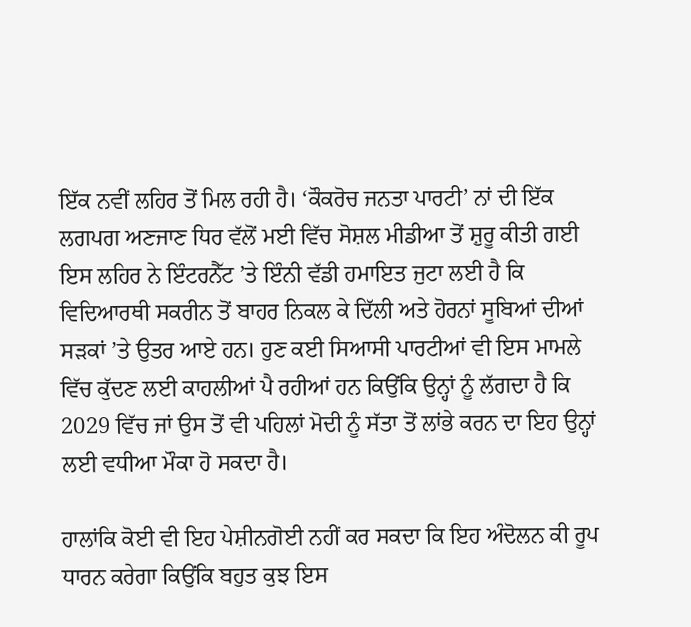ਇੱਕ ਨਵੀਂ ਲਹਿਰ ਤੋਂ ਮਿਲ ਰਹੀ ਹੈ। ‘ਕੌਕਰੋਚ ਜਨਤਾ ਪਾਰਟੀ’ ਨਾਂ ਦੀ ਇੱਕ ਲਗਪਗ ਅਣਜਾਣ ਧਿਰ ਵੱਲੋਂ ਮਈ ਵਿੱਚ ਸੋਸ਼ਲ ਮੀਡੀਆ ਤੋਂ ਸ਼ੁਰੂ ਕੀਤੀ ਗਈ ਇਸ ਲਹਿਰ ਨੇ ਇੰਟਰਨੈੱਟ ’ਤੇ ਇੰਨੀ ਵੱਡੀ ਹਮਾਇਤ ਜੁਟਾ ਲਈ ਹੈ ਕਿ ਵਿਦਿਆਰਥੀ ਸਕਰੀਨ ਤੋਂ ਬਾਹਰ ਨਿਕਲ ਕੇ ਦਿੱਲੀ ਅਤੇ ਹੋਰਨਾਂ ਸੂਬਿਆਂ ਦੀਆਂ ਸੜਕਾਂ ’ਤੇ ਉਤਰ ਆਏ ਹਨ। ਹੁਣ ਕਈ ਸਿਆਸੀ ਪਾਰਟੀਆਂ ਵੀ ਇਸ ਮਾਮਲੇ ਵਿੱਚ ਕੁੱਦਣ ਲਈ ਕਾਹਲੀਆਂ ਪੈ ਰਹੀਆਂ ਹਨ ਕਿਉਂਕਿ ਉਨ੍ਹਾਂ ਨੂੰ ਲੱਗਦਾ ਹੈ ਕਿ 2029 ਵਿੱਚ ਜਾਂ ਉਸ ਤੋਂ ਵੀ ਪਹਿਲਾਂ ਮੋਦੀ ਨੂੰ ਸੱਤਾ ਤੋਂ ਲਾਂਭੇ ਕਰਨ ਦਾ ਇਹ ਉਨ੍ਹਾਂ ਲਈ ਵਧੀਆ ਮੌਕਾ ਹੋ ਸਕਦਾ ਹੈ।

ਹਾਲਾਂਕਿ ਕੋਈ ਵੀ ਇਹ ਪੇਸ਼ੀਨਗੋਈ ਨਹੀਂ ਕਰ ਸਕਦਾ ਕਿ ਇਹ ਅੰਦੋਲਨ ਕੀ ਰੂਪ ਧਾਰਨ ਕਰੇਗਾ ਕਿਉਂਕਿ ਬਹੁਤ ਕੁਝ ਇਸ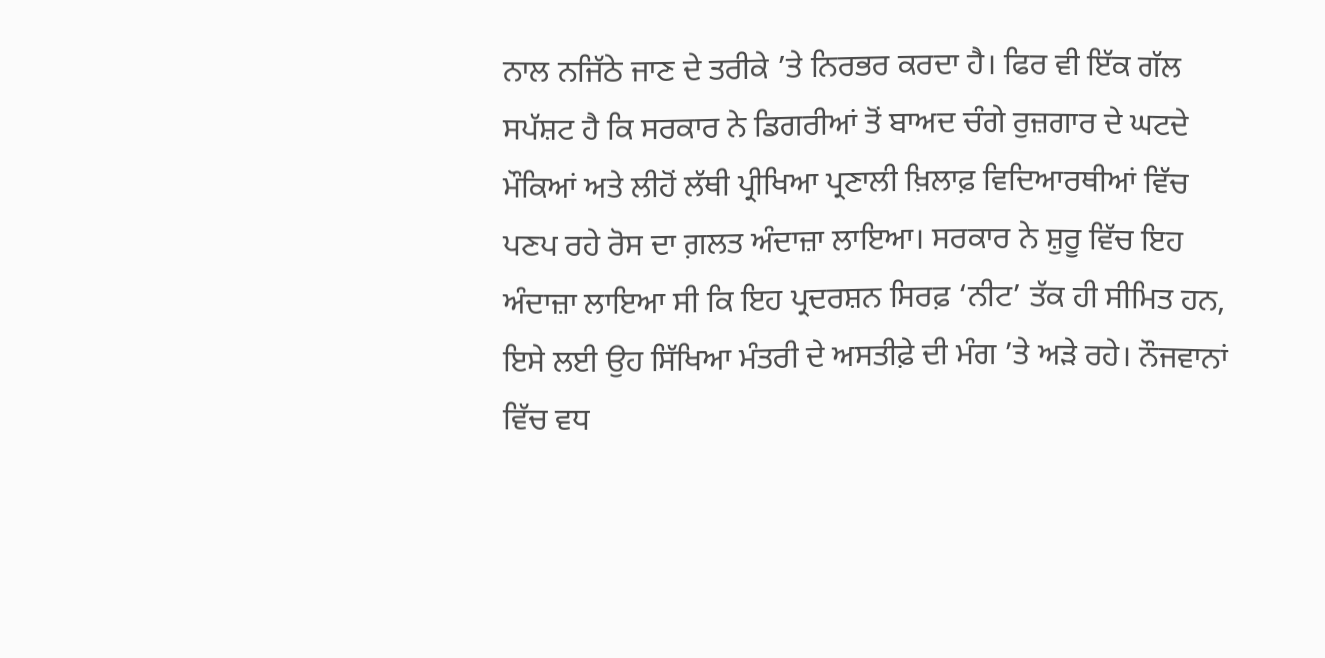ਨਾਲ ਨਜਿੱਠੇ ਜਾਣ ਦੇ ਤਰੀਕੇ ’ਤੇ ਨਿਰਭਰ ਕਰਦਾ ਹੈ। ਫਿਰ ਵੀ ਇੱਕ ਗੱਲ ਸਪੱਸ਼ਟ ਹੈ ਕਿ ਸਰਕਾਰ ਨੇ ਡਿਗਰੀਆਂ ਤੋਂ ਬਾਅਦ ਚੰਗੇ ਰੁਜ਼ਗਾਰ ਦੇ ਘਟਦੇ ਮੌਕਿਆਂ ਅਤੇ ਲੀਹੋਂ ਲੱਥੀ ਪ੍ਰੀਖਿਆ ਪ੍ਰਣਾਲੀ ਖ਼ਿਲਾਫ਼ ਵਿਦਿਆਰਥੀਆਂ ਵਿੱਚ ਪਣਪ ਰਹੇ ਰੋਸ ਦਾ ਗ਼ਲਤ ਅੰਦਾਜ਼ਾ ਲਾਇਆ। ਸਰਕਾਰ ਨੇ ਸ਼ੁਰੂ ਵਿੱਚ ਇਹ ਅੰਦਾਜ਼ਾ ਲਾਇਆ ਸੀ ਕਿ ਇਹ ਪ੍ਰਦਰਸ਼ਨ ਸਿਰਫ਼ ‘ਨੀਟ’ ਤੱਕ ਹੀ ਸੀਮਿਤ ਹਨ, ਇਸੇ ਲਈ ਉਹ ਸਿੱਖਿਆ ਮੰਤਰੀ ਦੇ ਅਸਤੀਫ਼ੇ ਦੀ ਮੰਗ ’ਤੇ ਅੜੇ ਰਹੇ। ਨੌਜਵਾਨਾਂ ਵਿੱਚ ਵਧ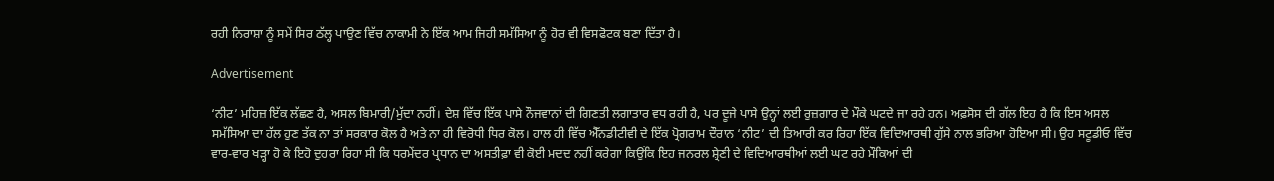ਰਹੀ ਨਿਰਾਸ਼ਾ ਨੂੰ ਸਮੇਂ ਸਿਰ ਠੱਲ੍ਹ ਪਾਉਣ ਵਿੱਚ ਨਾਕਾਮੀ ਨੇ ਇੱਕ ਆਮ ਜਿਹੀ ਸਮੱਸਿਆ ਨੂੰ ਹੋਰ ਵੀ ਵਿਸਫੋਟਕ ਬਣਾ ਦਿੱਤਾ ਹੈ।

Advertisement

‘ਨੀਟ’ ਮਹਿਜ਼ ਇੱਕ ਲੱਛਣ ਹੈ, ਅਸਲ ਬਿਮਾਰੀ/ਮੁੱਦਾ ਨਹੀਂ। ਦੇਸ਼ ਵਿੱਚ ਇੱਕ ਪਾਸੇ ਨੌਜਵਾਨਾਂ ਦੀ ਗਿਣਤੀ ਲਗਾਤਾਰ ਵਧ ਰਹੀ ਹੈ, ਪਰ ਦੂਜੇ ਪਾਸੇ ਉਨ੍ਹਾਂ ਲਈ ਰੁਜ਼ਗਾਰ ਦੇ ਮੌਕੇ ਘਟਦੇ ਜਾ ਰਹੇ ਹਨ। ਅਫ਼ਸੋਸ ਦੀ ਗੱਲ ਇਹ ਹੈ ਕਿ ਇਸ ਅਸਲ ਸਮੱਸਿਆ ਦਾ ਹੱਲ ਹੁਣ ਤੱਕ ਨਾ ਤਾਂ ਸਰਕਾਰ ਕੋਲ ਹੈ ਅਤੇ ਨਾ ਹੀ ਵਿਰੋਧੀ ਧਿਰ ਕੋਲ। ਹਾਲ ਹੀ ਵਿੱਚ ਐੱਨਡੀਟੀਵੀ ਦੇ ਇੱਕ ਪ੍ਰੋਗਰਾਮ ਦੌਰਾਨ ‘ਨੀਟ’ ਦੀ ਤਿਆਰੀ ਕਰ ਰਿਹਾ ਇੱਕ ਵਿਦਿਆਰਥੀ ਗੁੱਸੇ ਨਾਲ ਭਰਿਆ ਹੋਇਆ ਸੀ। ਉਹ ਸਟੂਡੀਓ ਵਿੱਚ ਵਾਰ-ਵਾਰ ਖੜ੍ਹਾ ਹੋ ਕੇ ਇਹੋ ਦੁਹਰਾ ਰਿਹਾ ਸੀ ਕਿ ਧਰਮੇਂਦਰ ਪ੍ਰਧਾਨ ਦਾ ਅਸਤੀਫ਼ਾ ਵੀ ਕੋਈ ਮਦਦ ਨਹੀਂ ਕਰੇਗਾ ਕਿਉਂਕਿ ਇਹ ਜਨਰਲ ਸ਼੍ਰੇਣੀ ਦੇ ਵਿਦਿਆਰਥੀਆਂ ਲਈ ਘਟ ਰਹੇ ਮੌਕਿਆਂ ਦੀ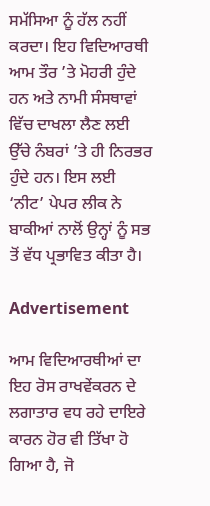ਸਮੱਸਿਆ ਨੂੰ ਹੱਲ ਨਹੀਂ ਕਰਦਾ। ਇਹ ਵਿਦਿਆਰਥੀ ਆਮ ਤੌਰ ’ਤੇ ਮੋਹਰੀ ਹੁੰਦੇ ਹਨ ਅਤੇ ਨਾਮੀ ਸੰਸਥਾਵਾਂ ਵਿੱਚ ਦਾਖਲਾ ਲੈਣ ਲਈ ਉੱਚੇ ਨੰਬਰਾਂ ’ਤੇ ਹੀ ਨਿਰਭਰ ਹੁੰਦੇ ਹਨ। ਇਸ ਲਈ ‘ਨੀਟ’ ਪੇਪਰ ਲੀਕ ਨੇ ਬਾਕੀਆਂ ਨਾਲੋਂ ਉਨ੍ਹਾਂ ਨੂੰ ਸਭ ਤੋਂ ਵੱਧ ਪ੍ਰਭਾਵਿਤ ਕੀਤਾ ਹੈ।

Advertisement

ਆਮ ਵਿਦਿਆਰਥੀਆਂ ਦਾ ਇਹ ਰੋਸ ਰਾਖਵੇਂਕਰਨ ਦੇ ਲਗਾਤਾਰ ਵਧ ਰਹੇ ਦਾਇਰੇ ਕਾਰਨ ਹੋਰ ਵੀ ਤਿੱਖਾ ਹੋ ਗਿਆ ਹੈ, ਜੋ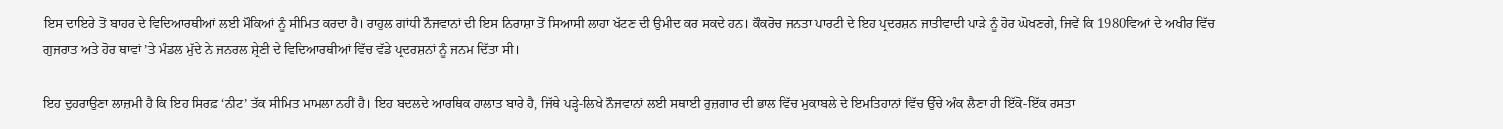ਇਸ ਦਾਇਰੇ ਤੋਂ ਬਾਹਰ ਦੇ ਵਿਦਿਆਰਥੀਆਂ ਲਈ ਮੌਕਿਆਂ ਨੂੰ ਸੀਮਿਤ ਕਰਦਾ ਹੈ। ਰਾਹੁਲ ਗਾਂਧੀ ਨੌਜਵਾਨਾਂ ਦੀ ਇਸ ਨਿਰਾਸ਼ਾ ਤੋਂ ਸਿਆਸੀ ਲਾਹਾ ਖੱਟਣ ਦੀ ਉਮੀਦ ਕਰ ਸਕਦੇ ਹਨ। ਕੌਕਰੋਚ ਜਨਤਾ ਪਾਰਟੀ ਦੇ ਇਹ ਪ੍ਰਦਰਸ਼ਨ ਜਾਤੀਵਾਦੀ ਪਾੜੇ ਨੂੰ ਹੋਰ ਘੋਖਣਗੇ, ਜਿਵੇਂ ਕਿ 1980ਵਿਆਂ ਦੇ ਅਖੀਰ ਵਿੱਚ ਗੁਜਰਾਤ ਅਤੇ ਹੋਰ ਥਾਵਾਂ ’ਤੇ ਮੰਡਲ ਮੁੱਦੇ ਨੇ ਜਨਰਲ ਸ਼੍ਰੇਣੀ ਦੇ ਵਿਦਿਆਰਥੀਆਂ ਵਿੱਚ ਵੱਡੇ ਪ੍ਰਦਰਸ਼ਨਾਂ ਨੂੰ ਜਨਮ ਦਿੱਤਾ ਸੀ।

ਇਹ ਦੁਹਰਾਉਣਾ ਲਾਜ਼ਮੀ ਹੈ ਕਿ ਇਹ ਸਿਰਫ਼ ‘ਨੀਟ’ ਤੱਕ ਸੀਮਿਤ ਮਾਮਲਾ ਨਹੀਂ ਹੈ। ਇਹ ਬਦਲਦੇ ਆਰਥਿਕ ਹਾਲਾਤ ਬਾਰੇ ਹੈ, ਜਿੱਥੇ ਪੜ੍ਹੇ-ਲਿਖੇ ਨੌਜਵਾਨਾਂ ਲਈ ਸਥਾਈ ਰੁਜ਼ਗਾਰ ਦੀ ਭਾਲ ਵਿੱਚ ਮੁਕਾਬਲੇ ਦੇ ਇਮਤਿਹਾਨਾਂ ਵਿੱਚ ਉੱਚੇ ਅੰਕ ਲੈਣਾ ਹੀ ਇੱਕੋ-ਇੱਕ ਰਸਤਾ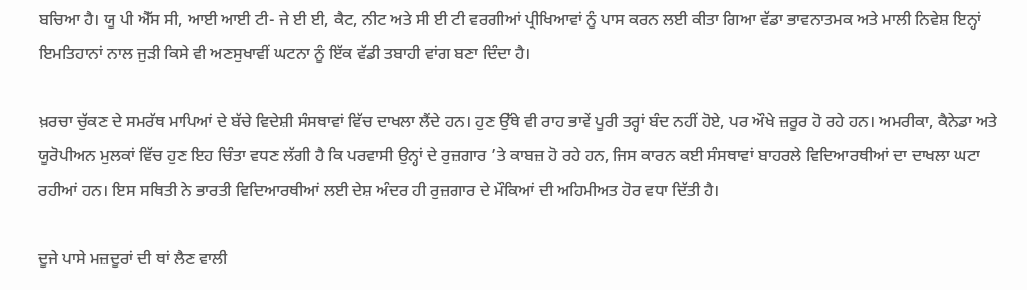ਬਚਿਆ ਹੈ। ਯੂ ਪੀ ਐੱਸ ਸੀ, ਆਈ ਆਈ ਟੀ- ਜੇ ਈ ਈ, ਕੈਟ, ਨੀਟ ਅਤੇ ਸੀ ਈ ਟੀ ਵਰਗੀਆਂ ਪ੍ਰੀਖਿਆਵਾਂ ਨੂੰ ਪਾਸ ਕਰਨ ਲਈ ਕੀਤਾ ਗਿਆ ਵੱਡਾ ਭਾਵਨਾਤਮਕ ਅਤੇ ਮਾਲੀ ਨਿਵੇਸ਼ ਇਨ੍ਹਾਂ ਇਮਤਿਹਾਨਾਂ ਨਾਲ ਜੁੜੀ ਕਿਸੇ ਵੀ ਅਣਸੁਖਾਵੀਂ ਘਟਨਾ ਨੂੰ ਇੱਕ ਵੱਡੀ ਤਬਾਹੀ ਵਾਂਗ ਬਣਾ ਦਿੰਦਾ ਹੈ।

ਖ਼ਰਚਾ ਚੁੱਕਣ ਦੇ ਸਮਰੱਥ ਮਾਪਿਆਂ ਦੇ ਬੱਚੇ ਵਿਦੇਸ਼ੀ ਸੰਸਥਾਵਾਂ ਵਿੱਚ ਦਾਖਲਾ ਲੈਂਦੇ ਹਨ। ਹੁਣ ਉੱਥੇ ਵੀ ਰਾਹ ਭਾਵੇਂ ਪੂਰੀ ਤਰ੍ਹਾਂ ਬੰਦ ਨਹੀਂ ਹੋਏ, ਪਰ ਔਖੇ ਜ਼ਰੂਰ ਹੋ ਰਹੇ ਹਨ। ਅਮਰੀਕਾ, ਕੈਨੇਡਾ ਅਤੇ ਯੂਰੋਪੀਅਨ ਮੁਲਕਾਂ ਵਿੱਚ ਹੁਣ ਇਹ ਚਿੰਤਾ ਵਧਣ ਲੱਗੀ ਹੈ ਕਿ ਪਰਵਾਸੀ ਉਨ੍ਹਾਂ ਦੇ ਰੁਜ਼ਗਾਰ ’ਤੇ ਕਾਬਜ਼ ਹੋ ਰਹੇ ਹਨ, ਜਿਸ ਕਾਰਨ ਕਈ ਸੰਸਥਾਵਾਂ ਬਾਹਰਲੇ ਵਿਦਿਆਰਥੀਆਂ ਦਾ ਦਾਖਲਾ ਘਟਾ ਰਹੀਆਂ ਹਨ। ਇਸ ਸਥਿਤੀ ਨੇ ਭਾਰਤੀ ਵਿਦਿਆਰਥੀਆਂ ਲਈ ਦੇਸ਼ ਅੰਦਰ ਹੀ ਰੁਜ਼ਗਾਰ ਦੇ ਮੌਕਿਆਂ ਦੀ ਅਹਿਮੀਅਤ ਹੋਰ ਵਧਾ ਦਿੱਤੀ ਹੈ।

ਦੂਜੇ ਪਾਸੇ ਮਜ਼ਦੂਰਾਂ ਦੀ ਥਾਂ ਲੈਣ ਵਾਲੀ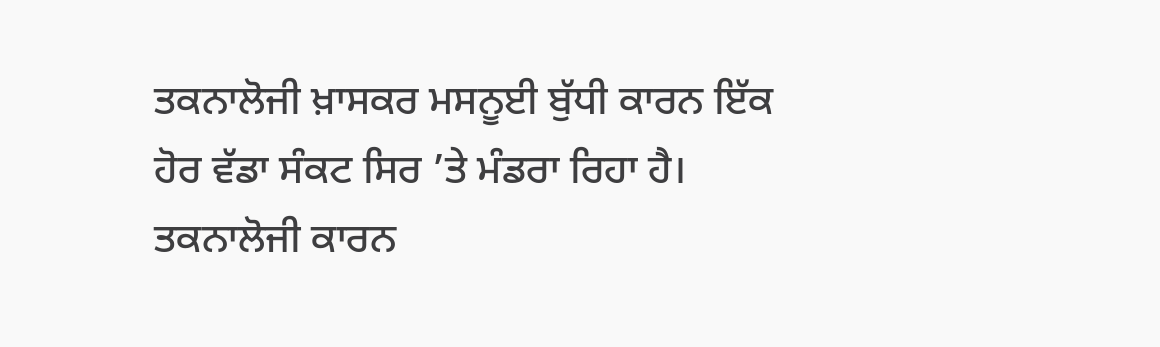ਤਕਨਾਲੋਜੀ ਖ਼ਾਸਕਰ ਮਸਨੂਈ ਬੁੱਧੀ ਕਾਰਨ ਇੱਕ ਹੋਰ ਵੱਡਾ ਸੰਕਟ ਸਿਰ ’ਤੇ ਮੰਡਰਾ ਰਿਹਾ ਹੈ। ਤਕਨਾਲੋਜੀ ਕਾਰਨ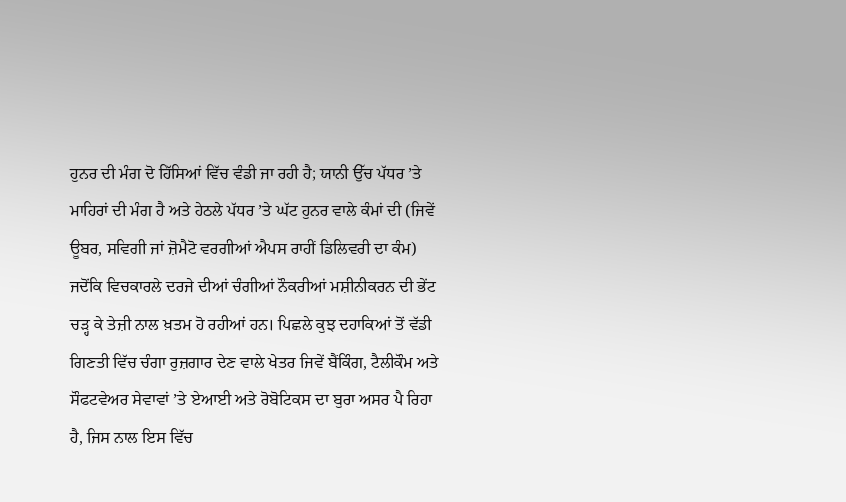ਹੁਨਰ ਦੀ ਮੰਗ ਦੋ ਹਿੱਸਿਆਂ ਵਿੱਚ ਵੰਡੀ ਜਾ ਰਹੀ ਹੈ; ਯਾਨੀ ਉੱਚ ਪੱਧਰ ’ਤੇ ਮਾਹਿਰਾਂ ਦੀ ਮੰਗ ਹੈ ਅਤੇ ਹੇਠਲੇ ਪੱਧਰ ’ਤੇ ਘੱਟ ਹੁਨਰ ਵਾਲੇ ਕੰਮਾਂ ਦੀ (ਜਿਵੇਂ ਊਬਰ, ਸਵਿਗੀ ਜਾਂ ਜ਼ੋਮੈਟੋ ਵਰਗੀਆਂ ਐਪਸ ਰਾਹੀਂ ਡਿਲਿਵਰੀ ਦਾ ਕੰਮ) ਜਦੋਂਕਿ ਵਿਚਕਾਰਲੇ ਦਰਜੇ ਦੀਆਂ ਚੰਗੀਆਂ ਨੌਕਰੀਆਂ ਮਸ਼ੀਨੀਕਰਨ ਦੀ ਭੇਂਟ ਚੜ੍ਹ ਕੇ ਤੇਜ਼ੀ ਨਾਲ ਖ਼ਤਮ ਹੋ ਰਹੀਆਂ ਹਨ। ਪਿਛਲੇ ਕੁਝ ਦਹਾਕਿਆਂ ਤੋਂ ਵੱਡੀ ਗਿਣਤੀ ਵਿੱਚ ਚੰਗਾ ਰੁਜ਼ਗਾਰ ਦੇਣ ਵਾਲੇ ਖੇਤਰ ਜਿਵੇਂ ਬੈਂਕਿੰਗ, ਟੈਲੀਕੌਮ ਅਤੇ ਸੌਫਟਵੇਅਰ ਸੇਵਾਵਾਂ ’ਤੇ ਏਆਈ ਅਤੇ ਰੋਬੋਟਿਕਸ ਦਾ ਬੁਰਾ ਅਸਰ ਪੈ ਰਿਹਾ ਹੈ, ਜਿਸ ਨਾਲ ਇਸ ਵਿੱਚ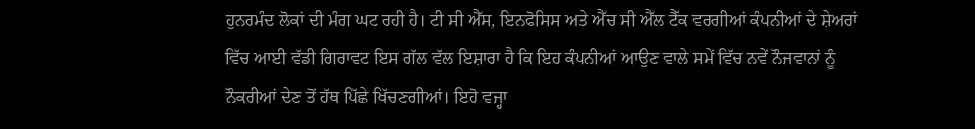ਹੁਨਰਮੰਦ ਲੋਕਾਂ ਦੀ ਮੰਗ ਘਟ ਰਹੀ ਹੈ। ਟੀ ਸੀ ਐੱਸ, ਇਨਫੋਸਿਸ ਅਤੇ ਐੱਚ ਸੀ ਐੱਲ ਟੈੱਕ ਵਰਗੀਆਂ ਕੰਪਨੀਆਂ ਦੇ ਸ਼ੇਅਰਾਂ ਵਿੱਚ ਆਈ ਵੱਡੀ ਗਿਰਾਵਟ ਇਸ ਗੱਲ ਵੱਲ ਇਸ਼ਾਰਾ ਹੈ ਕਿ ਇਹ ਕੰਪਨੀਆਂ ਆਉਣ ਵਾਲੇ ਸਮੇਂ ਵਿੱਚ ਨਵੇਂ ਨੌਜਵਾਨਾਂ ਨੂੰ ਨੌਕਰੀਆਂ ਦੇਣ ਤੋਂ ਹੱਥ ਪਿੱਛੇ ਖਿੱਚਣਗੀਆਂ। ਇਹੋ ਵਜ੍ਹਾ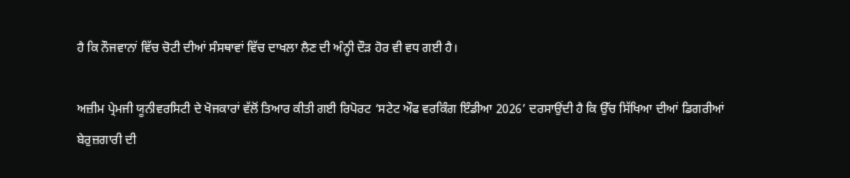ਹੈ ਕਿ ਨੌਜਵਾਨਾਂ ਵਿੱਚ ਚੋਟੀ ਦੀਆਂ ਸੰਸਥਾਵਾਂ ਵਿੱਚ ਦਾਖਲਾ ਲੈਣ ਦੀ ਅੰਨ੍ਹੀ ਦੌੜ ਹੋਰ ਵੀ ਵਧ ਗਈ ਹੈ।

ਅਜ਼ੀਮ ਪ੍ਰੇਮਜੀ ਯੂਨੀਵਰਸਿਟੀ ਦੇ ਖੋਜਕਾਰਾਂ ਵੱਲੋਂ ਤਿਆਰ ਕੀਤੀ ਗਈ ਰਿਪੋਰਟ ‘ਸਟੇਟ ਔਫ ਵਰਕਿੰਗ ਇੰਡੀਆ 2026’ ਦਰਸਾਉਂਦੀ ਹੈ ਕਿ ਉੱਚ ਸਿੱਖਿਆ ਦੀਆਂ ਡਿਗਰੀਆਂ ਬੇਰੁਜ਼ਗਾਰੀ ਦੀ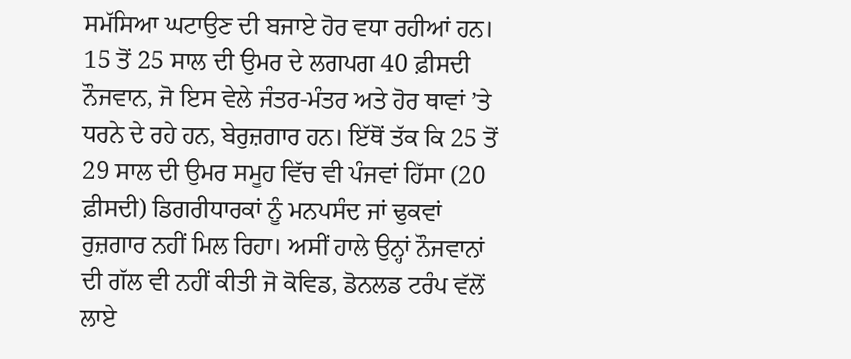ਸਮੱਸਿਆ ਘਟਾਉਣ ਦੀ ਬਜਾਏ ਹੋਰ ਵਧਾ ਰਹੀਆਂ ਹਨ। 15 ਤੋਂ 25 ਸਾਲ ਦੀ ਉਮਰ ਦੇ ਲਗਪਗ 40 ਫ਼ੀਸਦੀ ਨੌਜਵਾਨ, ਜੋ ਇਸ ਵੇਲੇ ਜੰਤਰ-ਮੰਤਰ ਅਤੇ ਹੋਰ ਥਾਵਾਂ ’ਤੇ ਧਰਨੇ ਦੇ ਰਹੇ ਹਨ, ਬੇਰੁਜ਼ਗਾਰ ਹਨ। ਇੱਥੋਂ ਤੱਕ ਕਿ 25 ਤੋਂ 29 ਸਾਲ ਦੀ ਉਮਰ ਸਮੂਹ ਵਿੱਚ ਵੀ ਪੰਜਵਾਂ ਹਿੱਸਾ (20 ਫ਼ੀਸਦੀ) ਡਿਗਰੀਧਾਰਕਾਂ ਨੂੰ ਮਨਪਸੰਦ ਜਾਂ ਢੁਕਵਾਂ ਰੁਜ਼ਗਾਰ ਨਹੀਂ ਮਿਲ ਰਿਹਾ। ਅਸੀਂ ਹਾਲੇ ਉਨ੍ਹਾਂ ਨੌਜਵਾਨਾਂ ਦੀ ਗੱਲ ਵੀ ਨਹੀਂ ਕੀਤੀ ਜੋ ਕੋਵਿਡ, ਡੋਨਲਡ ਟਰੰਪ ਵੱਲੋਂ ਲਾਏ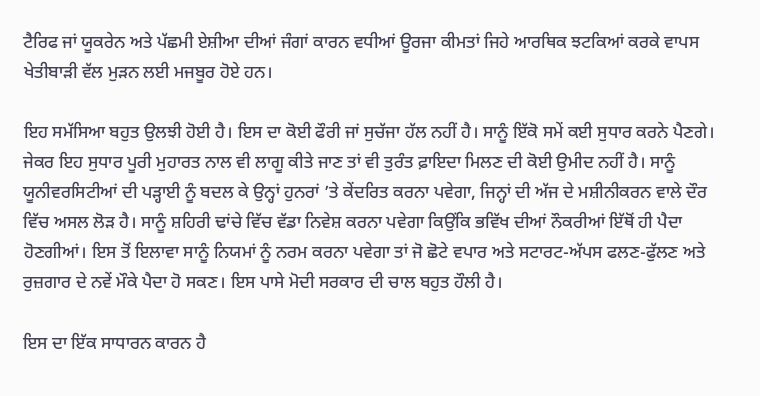ਟੈਰਿਫ ਜਾਂ ਯੂਕਰੇਨ ਅਤੇ ਪੱਛਮੀ ਏਸ਼ੀਆ ਦੀਆਂ ਜੰਗਾਂ ਕਾਰਨ ਵਧੀਆਂ ਊਰਜਾ ਕੀਮਤਾਂ ਜਿਹੇ ਆਰਥਿਕ ਝਟਕਿਆਂ ਕਰਕੇ ਵਾਪਸ ਖੇਤੀਬਾੜੀ ਵੱਲ ਮੁੜਨ ਲਈ ਮਜਬੂਰ ਹੋਏ ਹਨ।

ਇਹ ਸਮੱਸਿਆ ਬਹੁਤ ਉਲਝੀ ਹੋਈ ਹੈ। ਇਸ ਦਾ ਕੋਈ ਫੌਰੀ ਜਾਂ ਸੁਚੱਜਾ ਹੱਲ ਨਹੀਂ ਹੈ। ਸਾਨੂੰ ਇੱਕੋ ਸਮੇਂ ਕਈ ਸੁਧਾਰ ਕਰਨੇ ਪੈਣਗੇ। ਜੇਕਰ ਇਹ ਸੁਧਾਰ ਪੂਰੀ ਮੁਹਾਰਤ ਨਾਲ ਵੀ ਲਾਗੂ ਕੀਤੇ ਜਾਣ ਤਾਂ ਵੀ ਤੁਰੰਤ ਫ਼ਾਇਦਾ ਮਿਲਣ ਦੀ ਕੋਈ ਉਮੀਦ ਨਹੀਂ ਹੈ। ਸਾਨੂੰ ਯੂਨੀਵਰਸਿਟੀਆਂ ਦੀ ਪੜ੍ਹਾਈ ਨੂੰ ਬਦਲ ਕੇ ਉਨ੍ਹਾਂ ਹੁਨਰਾਂ ’ਤੇ ਕੇਂਦਰਿਤ ਕਰਨਾ ਪਵੇਗਾ, ਜਿਨ੍ਹਾਂ ਦੀ ਅੱਜ ਦੇ ਮਸ਼ੀਨੀਕਰਨ ਵਾਲੇ ਦੌਰ ਵਿੱਚ ਅਸਲ ਲੋੜ ਹੈ। ਸਾਨੂੰ ਸ਼ਹਿਰੀ ਢਾਂਚੇ ਵਿੱਚ ਵੱਡਾ ਨਿਵੇਸ਼ ਕਰਨਾ ਪਵੇਗਾ ਕਿਉਂਕਿ ਭਵਿੱਖ ਦੀਆਂ ਨੌਕਰੀਆਂ ਇੱਥੋਂ ਹੀ ਪੈਦਾ ਹੋਣਗੀਆਂ। ਇਸ ਤੋਂ ਇਲਾਵਾ ਸਾਨੂੰ ਨਿਯਮਾਂ ਨੂੰ ਨਰਮ ਕਰਨਾ ਪਵੇਗਾ ਤਾਂ ਜੋ ਛੋਟੇ ਵਪਾਰ ਅਤੇ ਸਟਾਰਟ-ਅੱਪਸ ਫਲਣ-ਫੁੱਲਣ ਅਤੇ ਰੁਜ਼ਗਾਰ ਦੇ ਨਵੇਂ ਮੌਕੇ ਪੈਦਾ ਹੋ ਸਕਣ। ਇਸ ਪਾਸੇ ਮੋਦੀ ਸਰਕਾਰ ਦੀ ਚਾਲ ਬਹੁਤ ਹੌਲੀ ਹੈ।

ਇਸ ਦਾ ਇੱਕ ਸਾਧਾਰਨ ਕਾਰਨ ਹੈ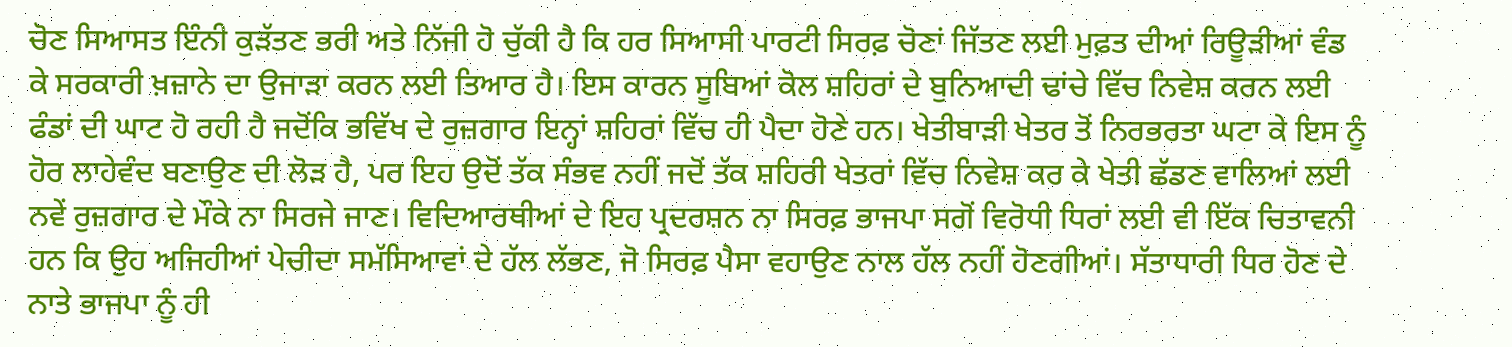ਚੋਣ ਸਿਆਸਤ ਇੰਨੀ ਕੁੜੱਤਣ ਭਰੀ ਅਤੇ ਨਿੱਜੀ ਹੋ ਚੁੱਕੀ ਹੈ ਕਿ ਹਰ ਸਿਆਸੀ ਪਾਰਟੀ ਸਿਰਫ਼ ਚੋਣਾਂ ਜਿੱਤਣ ਲਈ ਮੁਫ਼ਤ ਦੀਆਂ ਰਿਊੜੀਆਂ ਵੰਡ ਕੇ ਸਰਕਾਰੀ ਖ਼ਜ਼ਾਨੇ ਦਾ ਉਜਾੜਾ ਕਰਨ ਲਈ ਤਿਆਰ ਹੈ। ਇਸ ਕਾਰਨ ਸੂਬਿਆਂ ਕੋਲ ਸ਼ਹਿਰਾਂ ਦੇ ਬੁਨਿਆਦੀ ਢਾਂਚੇ ਵਿੱਚ ਨਿਵੇਸ਼ ਕਰਨ ਲਈ ਫੰਡਾਂ ਦੀ ਘਾਟ ਹੋ ਰਹੀ ਹੈ ਜਦੋਂਕਿ ਭਵਿੱਖ ਦੇ ਰੁਜ਼ਗਾਰ ਇਨ੍ਹਾਂ ਸ਼ਹਿਰਾਂ ਵਿੱਚ ਹੀ ਪੈਦਾ ਹੋਣੇ ਹਨ। ਖੇਤੀਬਾੜੀ ਖੇਤਰ ਤੋਂ ਨਿਰਭਰਤਾ ਘਟਾ ਕੇ ਇਸ ਨੂੰ ਹੋਰ ਲਾਹੇਵੰਦ ਬਣਾਉਣ ਦੀ ਲੋੜ ਹੈ, ਪਰ ਇਹ ਉਦੋਂ ਤੱਕ ਸੰਭਵ ਨਹੀਂ ਜਦੋਂ ਤੱਕ ਸ਼ਹਿਰੀ ਖੇਤਰਾਂ ਵਿੱਚ ਨਿਵੇਸ਼ ਕਰ ਕੇ ਖੇਤੀ ਛੱਡਣ ਵਾਲਿਆਂ ਲਈ ਨਵੇਂ ਰੁਜ਼ਗਾਰ ਦੇ ਮੌਕੇ ਨਾ ਸਿਰਜੇ ਜਾਣ। ਵਿਦਿਆਰਥੀਆਂ ਦੇ ਇਹ ਪ੍ਰਦਰਸ਼ਨ ਨਾ ਸਿਰਫ਼ ਭਾਜਪਾ ਸਗੋਂ ਵਿਰੋਧੀ ਧਿਰਾਂ ਲਈ ਵੀ ਇੱਕ ਚਿਤਾਵਨੀ ਹਨ ਕਿ ਉਹ ਅਜਿਹੀਆਂ ਪੇਚੀਦਾ ਸਮੱਸਿਆਵਾਂ ਦੇ ਹੱਲ ਲੱਭਣ, ਜੋ ਸਿਰਫ਼ ਪੈਸਾ ਵਹਾਉਣ ਨਾਲ ਹੱਲ ਨਹੀਂ ਹੋਣਗੀਆਂ। ਸੱਤਾਧਾਰੀ ਧਿਰ ਹੋਣ ਦੇ ਨਾਤੇ ਭਾਜਪਾ ਨੂੰ ਹੀ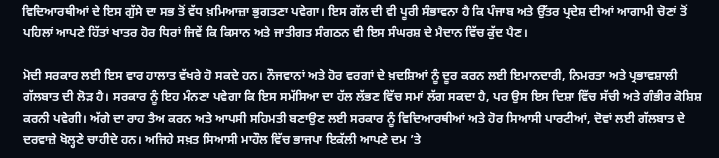ਵਿਦਿਆਰਥੀਆਂ ਦੇ ਇਸ ਗੁੱਸੇ ਦਾ ਸਭ ਤੋਂ ਵੱਧ ਖ਼ਮਿਆਜ਼ਾ ਭੁਗਤਣਾ ਪਵੇਗਾ। ਇਸ ਗੱਲ ਦੀ ਵੀ ਪੂਰੀ ਸੰਭਾਵਨਾ ਹੈ ਕਿ ਪੰਜਾਬ ਅਤੇ ਉੱਤਰ ਪ੍ਰਦੇਸ਼ ਦੀਆਂ ਆਗਾਮੀ ਚੋਣਾਂ ਤੋਂ ਪਹਿਲਾਂ ਆਪਣੇ ਹਿੱਤਾਂ ਖਾਤਰ ਹੋਰ ਧਿਰਾਂ ਜਿਵੇਂ ਕਿ ਕਿਸਾਨ ਅਤੇ ਜਾਤੀਗਤ ਸੰਗਠਨ ਵੀ ਇਸ ਸੰਘਰਸ਼ ਦੇ ਮੈਦਾਨ ਵਿੱਚ ਕੁੱਦ ਪੈਣ।

ਮੋਦੀ ਸਰਕਾਰ ਲਈ ਇਸ ਵਾਰ ਹਾਲਾਤ ਵੱਖਰੇ ਹੋ ਸਕਦੇ ਹਨ। ਨੌਜਵਾਨਾਂ ਅਤੇ ਹੋਰ ਵਰਗਾਂ ਦੇ ਖ਼ਦਸ਼ਿਆਂ ਨੂੰ ਦੂਰ ਕਰਨ ਲਈ ਇਮਾਨਦਾਰੀ, ਨਿਮਰਤਾ ਅਤੇ ਪ੍ਰਭਾਵਸ਼ਾਲੀ ਗੱਲਬਾਤ ਦੀ ਲੋੜ ਹੈ। ਸਰਕਾਰ ਨੂੰ ਇਹ ਮੰਨਣਾ ਪਵੇਗਾ ਕਿ ਇਸ ਸਮੱਸਿਆ ਦਾ ਹੱਲ ਲੱਭਣ ਵਿੱਚ ਸਮਾਂ ਲੱਗ ਸਕਦਾ ਹੈ, ਪਰ ਉਸ ਇਸ ਦਿਸ਼ਾ ਵਿੱਚ ਸੱਚੀ ਅਤੇ ਗੰਭੀਰ ਕੋਸ਼ਿਸ਼ ਕਰਨੀ ਪਵੇਗੀ। ਅੱਗੇ ਦਾ ਰਾਹ ਤੈਅ ਕਰਨ ਅਤੇ ਆਪਸੀ ਸਹਿਮਤੀ ਬਣਾਉਣ ਲਈ ਸਰਕਾਰ ਨੂੰ ਵਿਦਿਆਰਥੀਆਂ ਅਤੇ ਹੋਰ ਸਿਆਸੀ ਪਾਰਟੀਆਂ, ਦੋਵਾਂ ਲਈ ਗੱਲਬਾਤ ਦੇ ਦਰਵਾਜ਼ੇ ਖੋਲ੍ਹਣੇ ਚਾਹੀਦੇ ਹਨ। ਅਜਿਹੇ ਸਖ਼ਤ ਸਿਆਸੀ ਮਾਹੌਲ ਵਿੱਚ ਭਾਜਪਾ ਇਕੱਲੀ ਆਪਣੇ ਦਮ ’ਤੇ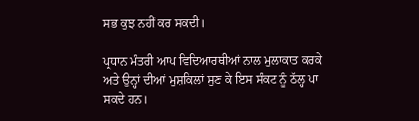ਸਭ ਕੁਝ ਨਹੀਂ ਕਰ ਸਕਦੀ।

ਪ੍ਰਧਾਨ ਮੰਤਰੀ ਆਪ ਵਿਦਿਆਰਥੀਆਂ ਨਾਲ ਮੁਲਾਕਾਤ ਕਰਕੇ ਅਤੇ ਉਨ੍ਹਾਂ ਦੀਆਂ ਮੁਸ਼ਕਿਲਾਂ ਸੁਣ ਕੇ ਇਸ ਸੰਕਟ ਨੂੰ ਠੱਲ੍ਹ ਪਾ ਸਕਦੇ ਹਨ।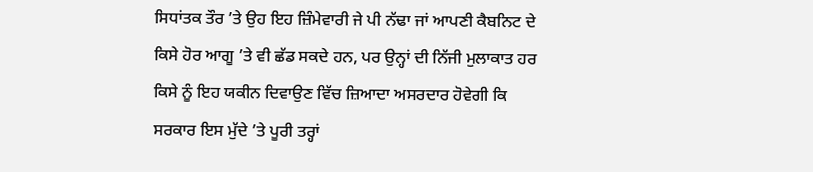ਸਿਧਾਂਤਕ ਤੌਰ ’ਤੇ ਉਹ ਇਹ ਜ਼ਿੰਮੇਵਾਰੀ ਜੇ ਪੀ ਨੱਢਾ ਜਾਂ ਆਪਣੀ ਕੈਬਨਿਟ ਦੇ ਕਿਸੇ ਹੋਰ ਆਗੂ ’ਤੇ ਵੀ ਛੱਡ ਸਕਦੇ ਹਨ, ਪਰ ਉਨ੍ਹਾਂ ਦੀ ਨਿੱਜੀ ਮੁਲਾਕਾਤ ਹਰ ਕਿਸੇ ਨੂੰ ਇਹ ਯਕੀਨ ਦਿਵਾਉਣ ਵਿੱਚ ਜ਼ਿਆਦਾ ਅਸਰਦਾਰ ਹੋਵੇਗੀ ਕਿ ਸਰਕਾਰ ਇਸ ਮੁੱਦੇ ’ਤੇ ਪੂਰੀ ਤਰ੍ਹਾਂ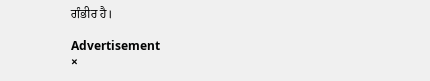ਗੰਭੀਰ ਹੈ।

Advertisement
×